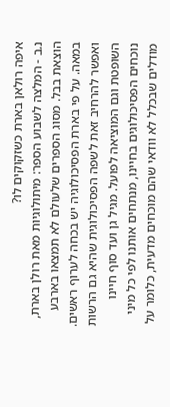איפה רולאן בארת כשזקוקים לו?
נ.ב - המלצה לשבוע הספר: מיתולוגיות מאת רולן בארת, הוצאת בבל. מסוג הספרים שלעולם לא תמצאו בארבע במאה. על פי בארת הפסיכולוגיה יש בכחה לערוף ראשים. ואפשר להרחיב זאת לשפה הפסיכולוגית שהיא גם הרשות השופטת וגם המוציאה לפועל. מגיל גן ועד סוף חיינו נוכחים הפסיכולוגים בחיינו, מנתחים אותנו לפי כל מיני מודלים שבכלל לא וודאי שהם מוכחים מדעית, כלומר על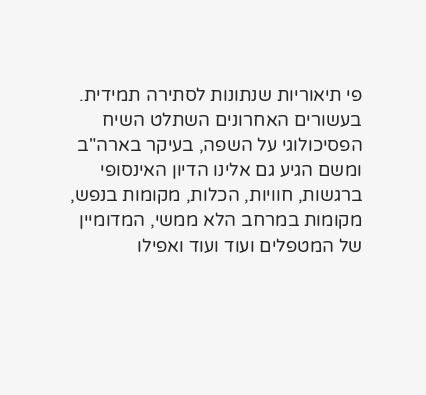פי תיאוריות שנתונות לסתירה תמידית. בעשורים האחרונים השתלט השיח הפסיכולוגי על השפה, בעיקר בארה"ב ומשם הגיע גם אלינו הדיון האינסופי ברגשות, חוויות, הכלות, מקומות בנפש, מקומות במרחב הלא ממשי, המדומיין של המטפלים ועוד ועוד ואפילו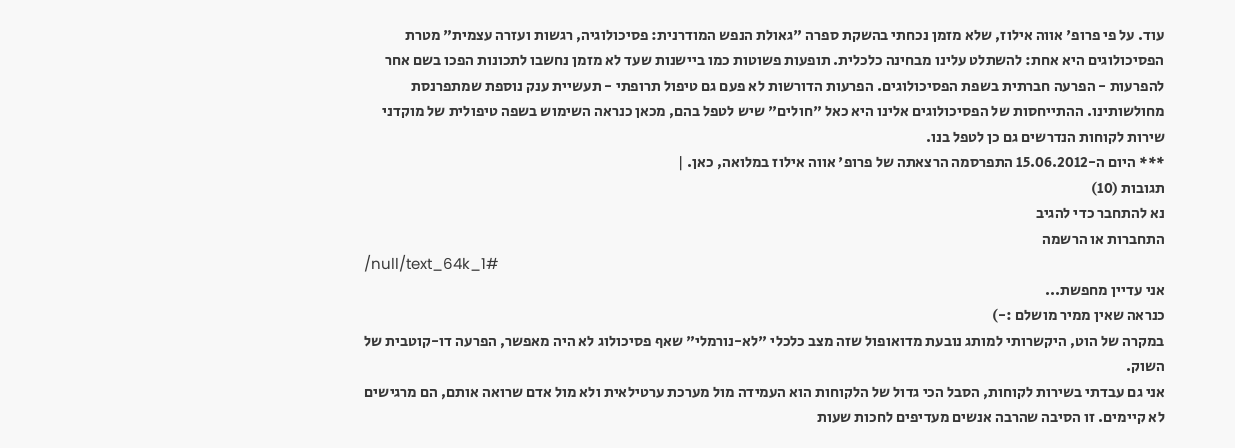עוד. על פי פרופ' אווה אילוז, שלא מזמן נכחתי בהשקת ספרה "גאולת הנפש המודרנית: פסיכולוגיה, רגשות ועזרה עצמית" מטרת הפסיכולוגים היא אחת: להשתלט עלינו מבחינה כלכלית. תופעות פשוטות כמו ביישנות שעד לא מזמן נחשבו לתכונות הפכו בשם אחר להפרעות - הפרעה חברתית בשפת הפסיכולוגים. הפרעות הדורשות לא פעם גם טיפול תרופתי - תעשיית ענק נוספת שמתפרנסת מחולשותינו. ההתייחסות של הפסיכולוגים אלינו היא כאל "חולים" שיש לטפל בהם, מכאן כנראה השימוש בשפה טיפולית של מוקדני שירות לקוחות הנדרשים גם כן לטפל בנו.
*** היום ה-15.06.2012 התפרסמה הרצאתה של פרופ' אווה אילוז במלואה, כאן. |
תגובות (10)
נא להתחבר כדי להגיב
התחברות או הרשמה
/null/text_64k_1#
אני עדיין מחפשת...
כנראה שאין ממיר מושלם :-)
במקרה של הוט, היקשרותי למותג נובעת מדואופול שזה מצב כלכלי "לא-נורמלי" שאף פסיכולוג לא היה מאפשר, הפרעה דו-קוטבית של השוק.
אני גם עבדתי בשירות לקוחות, הסבל הכי גדול של הלקוחות הוא העמידה מול מערכת ערטילאית ולא מול אדם שרואה אותם, הם מרגישים לא קיימים. זו הסיבה שהרבה אנשים מעדיפים לחכות שעות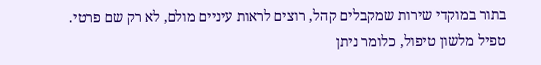בתור במוקדי שירות שמקבלים קהל, רוצים לראות עיניים מולם, לא רק שם פרטי.
טפיל מלשון טיפול, כלומר ניתן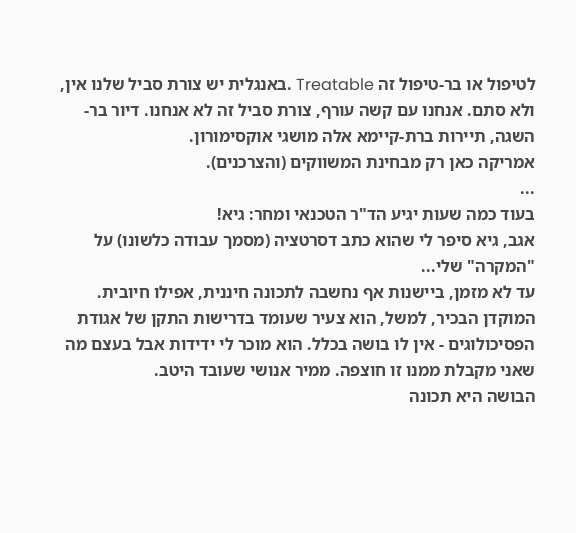לטיפול או בר-טיפול זה Treatable .באנגלית יש צורת סביל שלנו אין, ולא סתם. אנחנו עם קשה עורף, צורת סביל זה לא אנחנו. דיור בר-השגה, תיירות ברת-קיימא אלה מושגי אוקסימורון.
אמריקה כאן רק מבחינת המשווקים (והצרכנים).
...
בעוד כמה שעות יגיע הד"ר הטכנאי ומחר: גיא!
אגב, גיא סיפר לי שהוא כתב דסרטציה (מסמך עבודה כלשונו) על "המקרה" שלי...
עד לא מזמן, ביישנות אף נחשבה לתכונה חיננית, אפילו חיובית.
המוקדן הבכיר, למשל, הוא צעיר שעומד בדרישות התקן של אגודת הפסיכולוגים - אין לו בושה בכלל. הוא מוכר לי ידידות אבל בעצם מה שאני מקבלת ממנו זו חוצפה. ממיר אנושי שעובד היטב.
הבושה היא תכונה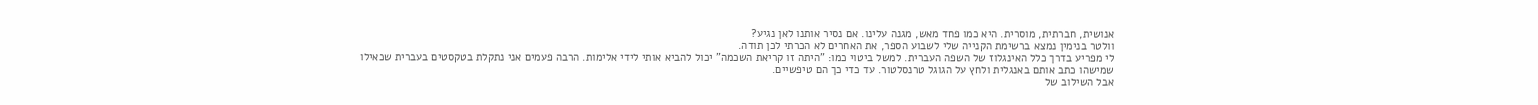אנושית, חברתית, מוסרית. היא כמו פחד מאש, מגנה עלינו. אם נסיר אותנו לאן נגיע?
וולטר בנימין נמצא ברשימת הקנייה שלי לשבוע הספר, את האחרים לא הכרתי לכן תודה.
לי מפריע בדרך כלל האינגלוז של השפה העברית. למשל ביטוי כמו: "היתה זו קריאת השכמה" יכול להביא אותי לידי אלימות. הרבה פעמים אני נתקלת בטקסטים בעברית שכאילו שמישהו כתב אותם באנגלית ולחץ על הגוגל טרנסלטור. עד כדי כך הם טיפשיים.
אבל השילוב של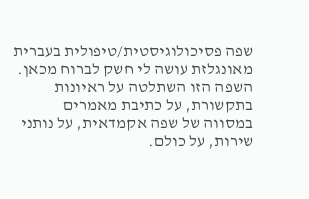שפה פסיכולוגיסטית/טיפולית בעברית מאונגלזת עושה לי חשק לברוח מכאן. השפה הזו השתלטה על ראיונות בתקשורת, על כתיבת מאמרים במסווה של שפה אקמדאית, על נותני שירות, על כולם.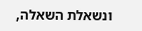ונשאלת השאלה,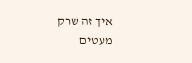איך זה שרק מעטים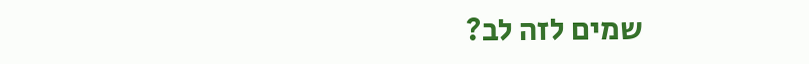שמים לזה לב?